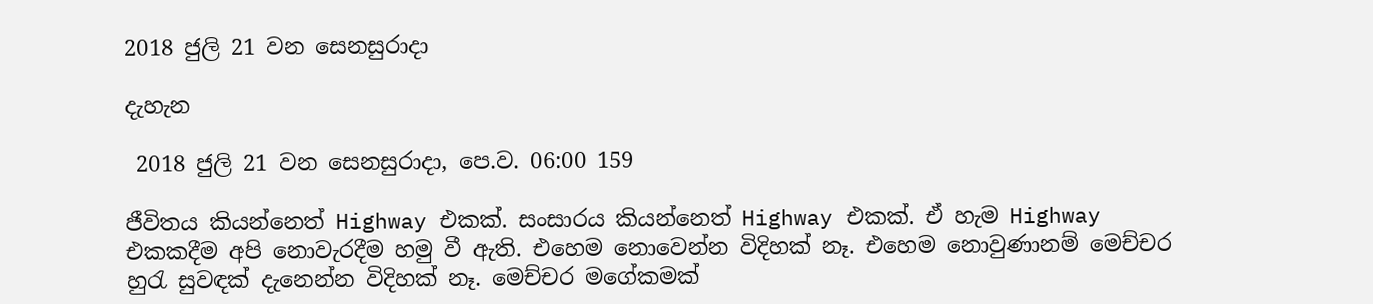2018 ජුලි 21 වන සෙනසුරාදා

දැහැන

 2018 ජුලි 21 වන සෙනසුරාදා, පෙ.ව. 06:00 159

ජීවිතය කියන්නෙත් Highway එකක්. සංසාරය කියන්නෙත් Highway එකක්. ඒ හැම Highway එකකදීම අපි නොවැරදීම හමු වී ඇති. එහෙම නොවෙන්න විදිහක් නෑ. එහෙම නොවුණානම් මෙච්චර හුරැ සුවඳක් දැනෙන්න විදිහක් නෑ. මෙච්චර මගේකමක්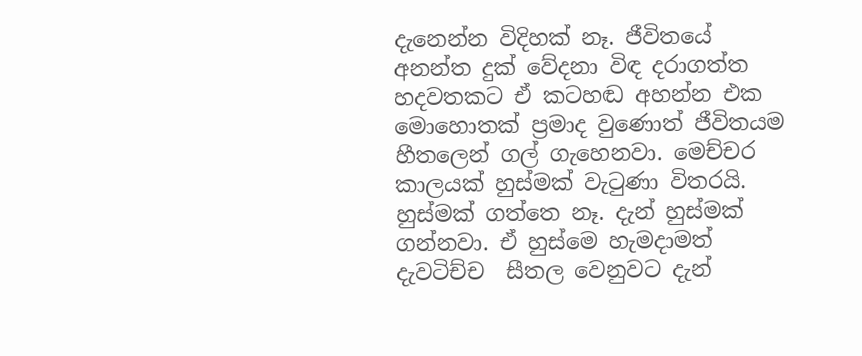දැනෙන්න විදිහක් නෑ. ජීවිතයේ අනන්ත දුක් වේදනා විඳ දරාගත්ත හදවතකට ඒ කටහඬ අහන්න එක මොහොතක් ප්‍රමාද වුණොත් ජීවිතයම හීතලෙන් ගල් ගැහෙනවා. මෙච්චර කාලයක් හුස්මක් වැටුණා විතරයි. හුස්මක් ගත්තෙ නෑ. දැන් හුස්මක් ගන්නවා. ඒ හුස්මෙ හැමදාමත් දැවටිච්ච  සීතල වෙනුවට දැන්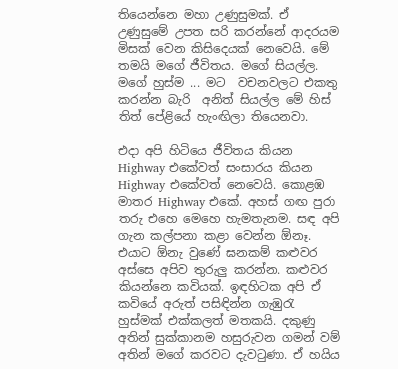තියෙන්නෙ මහා උණුසුමක්. ඒ උණුසුමේ උපත සරි කරන්නේ ආදරයම මිසක් වෙන කිසිදෙයක් නෙවෙයි. මේ තමයි මගේ ජීවිතය. මගේ සියල්ල. මගේ හුස්ම ... මට  වචනවලට එකතු කරන්න බැරි  අනිත් සියල්ල මේ හිස් තිත් පේළියේ හැංඟිලා තියෙනවා.

එදා අපි හිටියෙ ජීවිතය කියන Highway එකේවත් සංසාරය කියන Highway එකේවත් නෙවෙයි. කොළඹ මාතර Highway එකේ. අහස් ගඟ පුරා තරු එහෙ මෙහෙ හැමතැනම. සඳ අපි ගැන කල්පනා කළා වෙන්න ඕනෑ. එයාට ඕනැ වුණේ ඝනකම් කළුවර අස්සෙ අපිව තුරුලු කරන්න. කළුවර කියන්නෙ කවියක්. ඉඳහිටක අපි ඒ කවියේ අරුත් පසිඳින්න ගැඹුරැ හුස්මක් එක්කලත් මතකයි. දකුණු අතින් සුක්කානම හසුරුවන ගමන් වම් අතින් මගේ කරවට දැවටුණා. ඒ හයිය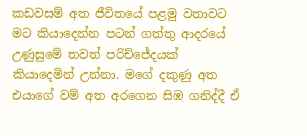කඩවසම් අත ජීවිතයේ පළමු වතාවට මට කියාදෙන්න පටන් ගත්තු ආදරයේ උණුසුමේ තවත් පරිච්ජේදයක් කියාදෙමින් උන්නා. මගේ දකුණු අත එයාගේ වම් අත අරගෙන සිඹ ගනිද්දී ඒ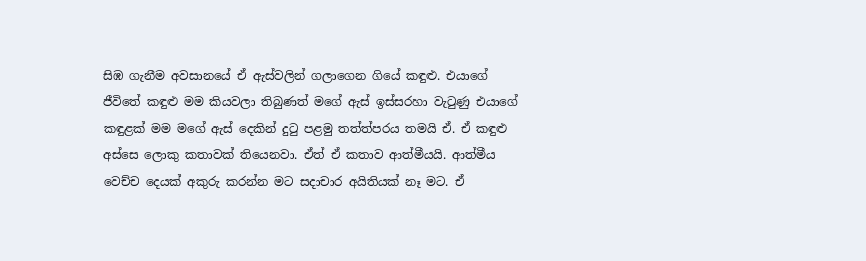සිඹ ගැනීම අවසානයේ ඒ ඇස්වලින් ගලාගෙන ගියේ කඳුළු. එයාගේ ජීවිතේ කඳුළු මම කියවලා තිබුණත් මගේ ඇස් ඉස්සරහා වැටුණු එයාගේ කඳුළක් මම මගේ ඇස් දෙකින් දුටු පළමු තත්ත්පරය තමයි ඒ. ඒ කඳුළු අස්සෙ ලොකු කතාවක් තියෙනවා. ඒත් ඒ කතාව ආත්මීයයි. ආත්මීය වෙච්ච දෙයක් අකුරු කරන්න මට සදාචාර අයිතියක් නෑ මට. ඒ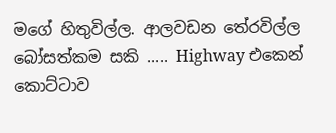මගේ හිතුවිල්ල. ආලවඩන තේරවිල්ල බෝසත්කම සකි ..... Highway එකෙන් කොට්ටාව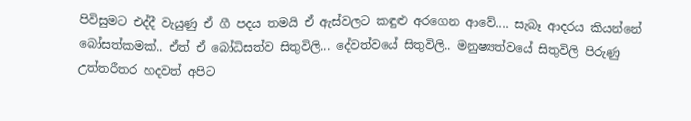පිවිසුමට එද්දී වැයුණු ඒ ගී පදය තමයි ඒ ඇස්වලට කඳුළු අරගෙන ආවේ.... සැබෑ ආදරය කියන්නේ බෝසත්කමක්.. ඒත් ඒ බෝධිසත්ව සිතුවිලි... දේවත්වයේ සිතුවිලි.. මනුෂ්‍යත්වයේ සිතුවිලි පිරුණු උත්තරීතර හදවත් අපිට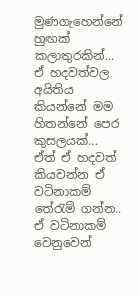මුණගැහෙන්නේ හුඟක් කලාතුරකින්... ඒ හදවත්වල අයිතිය කියන්නේ මම හිතන්නේ පෙර කුසලයක්... ඒත් ඒ හදවත් කියවන්න ඒ වටිනාකම් තේරැම් ගන්න.. ඒ වටිනාකම් වෙනුවෙන්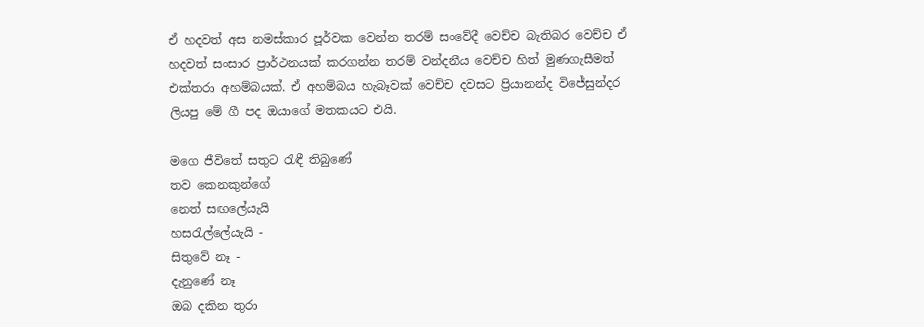ඒ හදවත් අස නමස්කාර පූර්වක වෙන්න තරම් සංවේදී වෙච්ච බැතිබර වෙච්ච ඒ හදවත් සංසාර ප්‍රාර්ථනයක් කරගන්න තරම් වන්දනීය වෙච්ච හිත් මුණගැසීමත් එක්තරා අහම්බයක්. ඒ අහම්බය හැබෑවක් වෙච්ච දවසට ප්‍රියානන්ද විජේසුන්දර ලියපු මේ ගී පද ඔයාගේ මතකයට එයි.

මගෙ ජීවිතේ සතුට රැඳී තිබුණේ
තව කෙනකුන්ගේ
නෙත් සඟලේයැයි
හසරැල්ලේයැයි -
සිතුවේ නෑ -
දැනුණේ නෑ
ඔබ දකින තුරා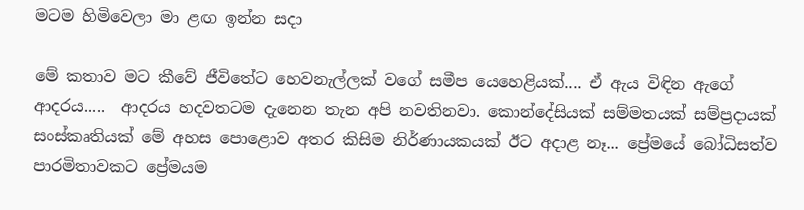මටම හිමිවෙලා මා ළඟ ඉන්න සදා

මේ කතාව මට කීවේ ජීවිතේට හෙවනැල්ලක් වගේ සමීප යෙහෙළියක්.... ඒ ඇය විඳින ඇගේ ආදරය.....  ආදරය හදවතටම දැනෙන තැන අපි නවතිනවා. කොන්දේසියක් සම්මතයක් සම්ප්‍රදායක් සංස්කෘතියක් මේ අහස පොළොව අතර කිසිම නිර්ණායකයක් ඊට අදාළ නෑ... ප්‍රේමයේ බෝධිසත්ව පාරමිතාවකට ප්‍රේමයම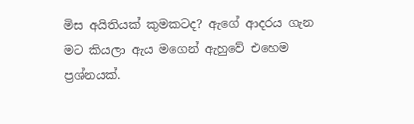මිස අයිතියක් කුමකටද? ඇගේ ආදරය ගැන මට කියලා ඇය මගෙන් ඇහුවේ එහෙම ප්‍රශ්නයක්.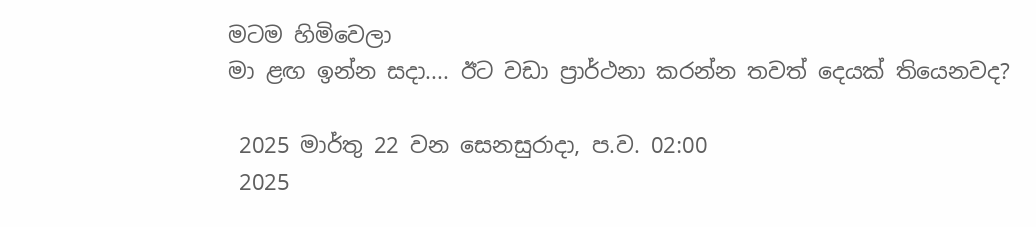මටම හිමිවෙලා
මා ළඟ ඉන්න සදා.... ඊට වඩා ප්‍රාර්ථනා කරන්න තවත් දෙයක් තියෙනවද?

 2025 මාර්තු 22 වන සෙනසුරාදා, ප.ව. 02:00
 2025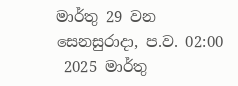මාර්තු 29 වන සෙනසුරාදා, ප.ව. 02:00
 2025 මාර්තු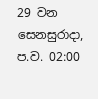29 වන සෙනසුරාදා, ප.ව. 02:00